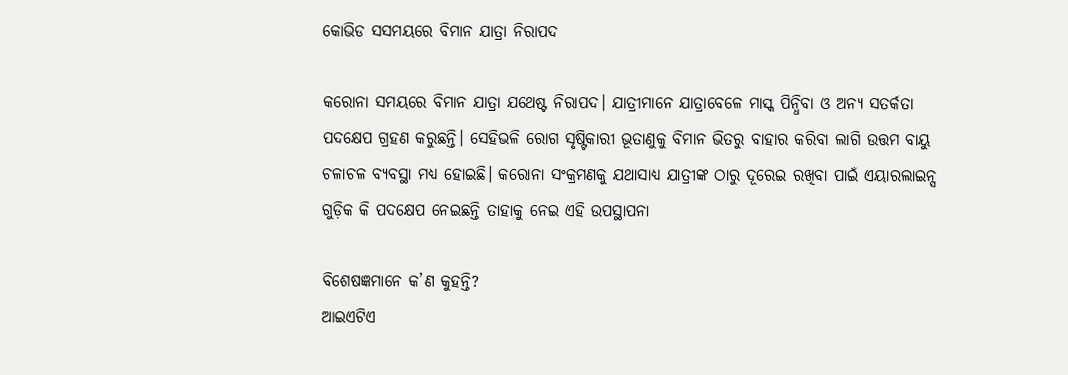କୋଭିଡ ସସମୟରେ ବିମାନ ଯାତ୍ରା ନିରାପଦ

କରୋନା ସମୟରେ ବିମାନ ଯାତ୍ରା ଯଥେଷ୍ଟ ନିରାପଦ। ଯାତ୍ରୀମାନେ ଯାତ୍ରା‌ବେଳେ ମାସ୍କ ପିନ୍ଧିବା ଓ ଅନ୍ୟ ସତର୍କତା ପଦକ୍ଷେପ ଗ୍ରହଣ କରୁଛନ୍ତି। ସେହିଭଳି ରୋଗ ସୃଷ୍ଟିକାରୀ ଭୂତାଣୁକୁ ବିମାନ ଭିତରୁ ବାହାର କରିବା ଲାଗି ଉତ୍ତମ ବାୟୁ ଚଳାଚଳ ବ୍ୟବସ୍ଥା ମଧ୍ୟ ହୋଇଛି। କରୋନା ସଂକ୍ରମଣକୁ ଯଥାସାଧ୍ୟ ଯାତ୍ରୀଙ୍କ ଠାରୁ ଦୂରେଇ ରଖିବା ପାଇଁ ଏୟାରଲାଇନ୍ସ ଗୁଡ଼ିକ କି ପଦକ୍ଷେପ ନେଇଛନ୍ତି ତାହାକୁ ନେଇ ଏହି ଉପସ୍ଥାପନା

ବିଶେଷଜ୍ଞମାନେ କ’ଣ କୁହନ୍ତି?
ଆଇଏଟିଏ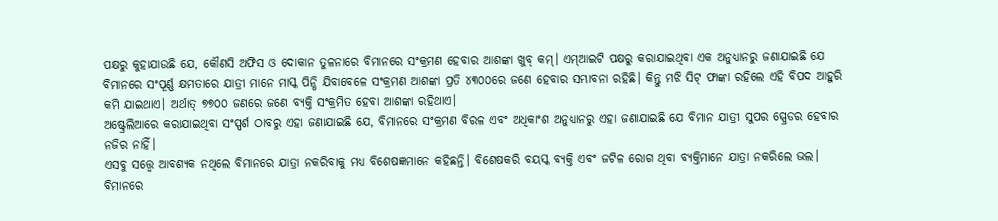ପକ୍ଷରୁ କୁହାଯାଉଛି ଯେ, କୌଣସି ଅଫିସ ଓ ଦୋକାନ ତୁଳନାରେ ବିମାନରେ ସଂକ୍ରମଣ ହେବାର ଆଶଙ୍କା ଖୁବ୍ କମ୍‌। ଏମ୍‌ଆଇଟି ପକ୍ଷରୁ କରାଯାଇଥିବା ଏକ ଅନୁଧ୍ୟାନରୁ ଜଣାଯାଇଛି ଯେ ବିମାନରେ ସଂପୂର୍ଣ୍ଣ କ୍ଷମତାରେ ଯାତ୍ରୀ ମାନେ ମାସ୍କ ପିନ୍ଧି ଯିବାବେଳେ ସଂକ୍ରମଣ ଆଶଙ୍କା ପ୍ରତି ୪୩୦୦ରେ ଜଣେ ହେବାର ସମ୍ଭାବନା ରହିଛି। କିନ୍ତୁ ମଝି ସିଟ୍ ଫାଙ୍କା ରହିଲେ ଏହି ବିପଦ ଆହୁରି କମି ଯାଇଥାଏ। ଅର୍ଥାତ୍ ୭୭୦୦ ଜଣରେ ଜଣେ ବ୍ୟକ୍ତି ସଂକ୍ରମିତ ହେବା ଆଶଙ୍କା ରହିଥାଏ।
ଅଷ୍ଟ୍ରେଲିଆରେ କରାଯାଇଥିବା ସଂସ୍ପର୍ଶ ଠାବରୁ ଏହା ଜଣାଯାଇଛି ଯେ, ବିମାନରେ ସଂକ୍ରମଣ ବିରଳ ଏବଂ ଅଧିକାଂଶ ଅନୁଧ୍ୟାନରୁ ଏହା ଜଣାଯାଇଛି ଯେ ବିମାନ ଯାତ୍ରୀ ସୁପର ସ୍ପ୍ରେଡର ହେବାର ନଜିର ନାହିଁ।
ଏସବୁ ସତ୍ତ୍ବେ ଆବଶ୍ୟକ ନଥିଲେ ବିମାନରେ ଯାତ୍ରା ନକରିବାକୁ ମଧ୍ୟ ବିଶେଷଜ୍ଞମାନେ କହିଛନ୍ତି। ବିଶେଷକରି ବୟସ୍କ ବ୍ୟକ୍ତି ଏବଂ ଜଟିଳ ରୋଗ ଥିବା ବ୍ୟକ୍ତିମାନେ ଯାତ୍ରା ନକରିଲେ ଭଲ। ବିମାନରେ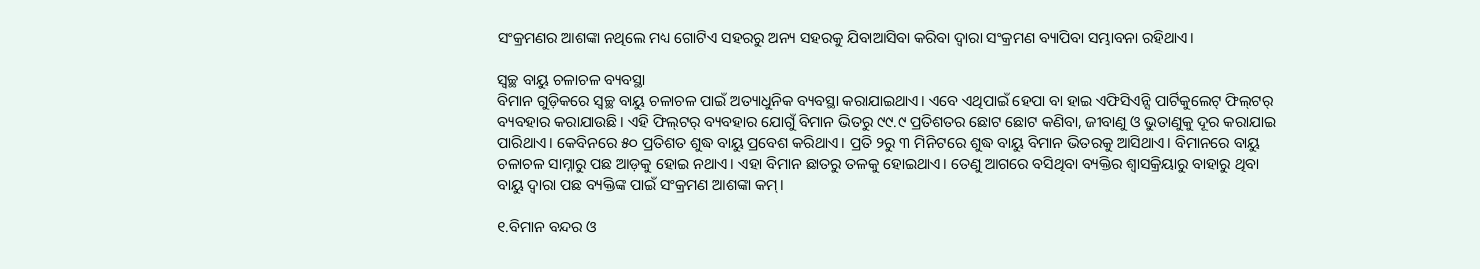ସଂକ୍ରମଣର ଆଶଙ୍କା ନଥିଲେ ମଧ୍ୟ ଗୋଟିଏ ସହରରୁ ଅନ୍ୟ ସହରକୁ ଯିବାଆସିବା କରିବା ଦ୍ବାରା ସଂକ୍ରମଣ ବ୍ୟାପିବା ସମ୍ଭାବନା ରହିଥାଏ।

ସ୍ବଚ୍ଛ ବାୟୁ ଚଳାଚଳ ବ୍ୟବସ୍ଥା
ବିମାନ ଗୁଡ଼ିକରେ ସ୍ବଚ୍ଛ ବାୟୁ ଚଳାଚଳ ପାଇଁ ଅତ୍ୟାଧୁନିକ ବ୍ୟବସ୍ଥା କରାଯାଇଥାଏ। ଏବେ ଏଥିପାଇଁ ହେପା ବା ହାଇ ଏଫିସିଏନ୍ସି ପାର୍ଟିକୁଲେଟ୍‌ ଫିଲ୍‌ଟର୍‌ ବ୍ୟବହାର କରାଯାଉଛି। ଏହି ଫିଲ୍‌ଟର୍‌ ବ୍ୟବହାର ଯୋଗୁଁ ବିମାନ ଭିତରୁ ୯୯.୯ ପ୍ରତିଶତର ଛୋଟ ଛୋଟ କଣିବା, ଜୀବାଣୁ ଓ ଭୁତାଣୁକୁ ଦୂର କରାଯାଇ ପାରିଥାଏ। କେବିନରେ ୫୦ ପ୍ରତିଶତ ଶୁଦ୍ଧ ବାୟୁ ପ୍ରବେଶ କରିଥାଏ। ପ୍ରତି ୨ରୁ ୩ ମିନିଟରେ ଶୁଦ୍ଧ ବାୟୁ ବିମାନ ଭିତରକୁ ଆସିଥାଏ। ବିମା‌ନରେ ବାୟୁ ଚଳାଚଳ ସାମ୍ନାରୁ ପଛ ଆଡ଼କୁ ହୋଇ ନଥାଏ। ଏହା ବିମାନ ଛାତରୁ ତଳକୁ ହୋଇଥାଏ। ତେଣୁ ଆଗରେ ବସିଥିବା ବ୍ୟକ୍ତିର ଶ୍ବାସକ୍ରିୟାରୁ ବାହାରୁ ଥିବା ବାୟୁ ଦ୍ବାରା ପଛ ବ୍ୟକ୍ତିଙ୍କ ପାଇଁ ସଂକ୍ରମଣ ଆଶଙ୍କା କମ୍।

୧.ବିମାନ ବନ୍ଦର ଓ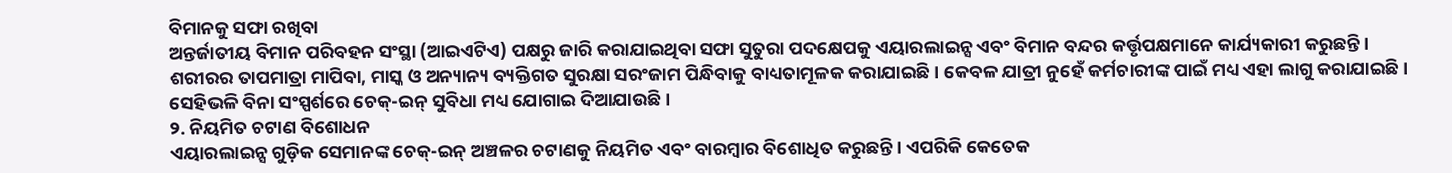ବିମାନକୁ ସଫା ରଖିବା
ଅନ୍ତର୍ଜାତୀୟ ବିମାନ ପରିବହନ ସଂସ୍ଥା (ଆଇଏଟିଏ) ପକ୍ଷରୁ ଜାରି କରାଯାଇଥିବା ସଫା ସୁତୁରା ପଦକ୍ଷେପକୁ ଏୟାରଲାଇନ୍ସ ଏବଂ ବିମାନ ବନ୍ଦର କର୍ତ୍ତୃପକ୍ଷମାନେ କାର୍ଯ୍ୟକାରୀ କରୁଛନ୍ତି। ଶରୀରର ତାପମାତ୍ରା ମାପିବା, ମାସ୍କ ଓ ଅନ୍ୟାନ୍ୟ ବ୍ୟକ୍ତିଗତ ସୁରକ୍ଷା ସରଂଜାମ ପିନ୍ଧିବାକୁ ବାଧ୍ୟତାମୂଳକ କରାଯାଇଛି। କେବଳ ଯାତ୍ରୀ ନୁହେଁ କର୍ମଚାରୀଙ୍କ ପାଇଁ ମଧ୍ୟ ଏହା ଲାଗୁ କରାଯାଇଛି। ସେହିଭଳି ବିନା ସଂସ୍ପର୍ଶରେ ଚେକ୍‌-ଇନ୍ ସୁବିଧା‌ ମଧ୍ୟ ଯୋଗାଇ ଦିଆଯାଉଛି।
୨. ନିୟମିତ ଚଟାଣ ବିଶୋଧନ
ଏୟାରଲାଇନ୍ସ ଗୁଡ଼ିକ ସେମାନଙ୍କ ଚେକ୍-ଇନ୍ ଅଞ୍ଚଳର ଚଟାଣକୁ ନିୟମିତ ଏବଂ ବାରମ୍ବାର ବିଶୋଧିତ କରୁଛନ୍ତି। ଏପରିକି କେତେକ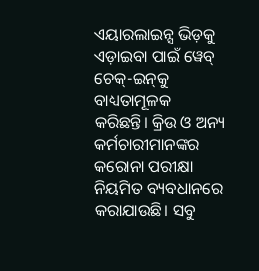ଏୟାରଲାଇନ୍ସ ଭିଡ଼କୁ ଏଡ଼ାଇବା ପାଇଁ ୱେବ୍ ଚେକ୍‌-ଇନ୍‌କୁ ବାଧ୍ୟତାମୂଳକ କରିଛନ୍ତି। କ୍ରିଉ ଓ ଅନ୍ୟ କର୍ମଚାରୀମାନଙ୍କର କରୋନା ପରୀକ୍ଷା ନିୟମିତ ବ୍ୟବଧାନରେ କରାଯାଉଛି। ସବୁ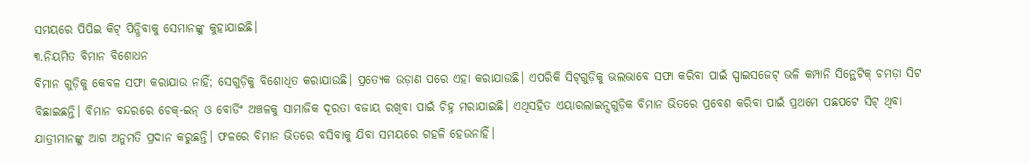ସମୟରେ ପିପିଇ କିଟ୍ ପିନ୍ଧିବାକୁ ସେମାନଙ୍କୁ କୁହାଯାଇଛି।
୩.ନିୟମିତ ବିମାନ ବିଶୋଧନ
ବିମାନ ଗୁଡ଼ିକୁ କେବଳ ସଫା କରାଯାଉ ନାହିଁ; ସେଗୁଡ଼ିକୁ ବିଶୋଧିତ କରାଯାଉଛି। ପ୍ରତ୍ୟେକ ଉଡ଼ାଣ ପରେ ଏହା କରାଯାଉଛି। ଏପରିକି ସିଟ୍‌ଗୁଡ଼ିକୁ ଭଲଭାବେ ସଫା କରିବା ପାଇଁ ସ୍ପାଇସଜେଟ୍ ଭଳି କମ୍ପାନି ସିନ୍ଥେଟିକ୍ ଚମଡ଼ା ସିଟ ବିଛାଇଛନ୍ତି। ବିମାନ ବନ୍ଦରରେ ଚେକ୍‌-ଇନ୍ ଓ ବୋର୍ଡିଂ ଅଞ୍ଚଳକୁ ସାମାଜିକ ଦୂରତା ବଜାୟ ରଖିବା ପାଇଁ ଚିହ୍ନ ମରାଯାଇଛି। ଏଥିସହିତ ଏୟାରଲାଇନ୍ସଗୁଡ଼ିକ ବିମାନ ଭିତରେ ପ୍ରବେଶ କରିବା ପାଇଁ ପ୍ରଥମେ ପଛପଟେ ସିଟ୍ ଥିବା ଯାତ୍ରୀମାନଙ୍କୁ ଆଗ ଅନୁମତି ପ୍ରଦାନ କରୁଛନ୍ତି। ଫଳରେ ବିମାନ ଭିତରେ ବସିବାକୁ ଯିବା ସମୟରେ ଗହଳି ହେଉନାହିଁ।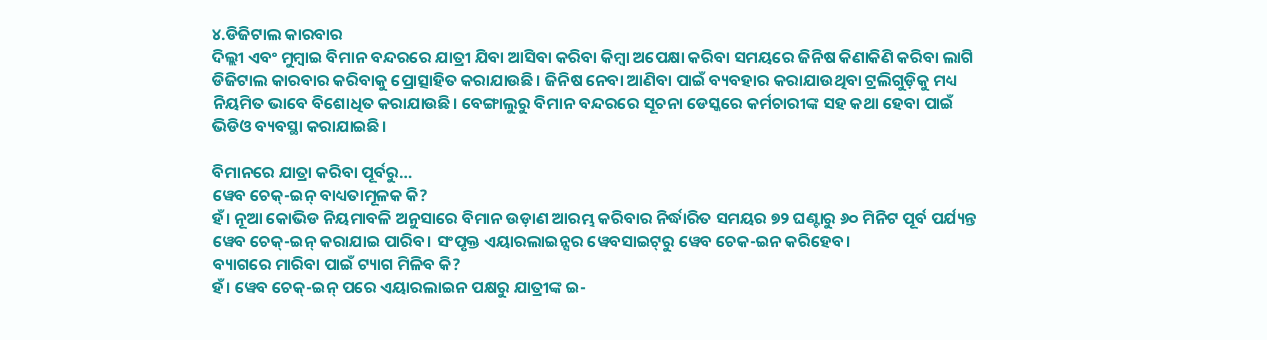୪.ଡିଜିଟାଲ କାରବାର
ଦିଲ୍ଲୀ ଏବଂ ମୁମ୍ବାଇ ବିମାନ ବନ୍ଦରରେ ଯାତ୍ରୀ ଯିବା ଆସିବା କରିବା କିମ୍ବା ଅପେକ୍ଷା କରିବା ସମୟରେ ଜିନିଷ କିଣାକିଣି କରିବା ଲାଗି ଡିଜିଟାଲ କାରବାର କରିବାକୁ ପ୍ରୋତ୍ସାହିତ କରାଯାଉଛି। ଜିନିଷ ନେବା ଆଣିବା ପାଇଁ ବ୍ୟବହାର କରାଯାଉଥିବା ଟ୍ରଲିଗୁଡ଼ିକୁ ମଧ୍ୟ ନିୟମିତ ଭାବେ ବିଶୋଧିତ କରାଯାଉଛି। ବେଙ୍ଗାଲୁରୁ ବିମାନ ବନ୍ଦରରେ ସୂଚନା ଡେସ୍କରେ କର୍ମଚାରୀଙ୍କ ସହ କଥା ହେବା ପାଇଁ ଭିଡିଓ ବ୍ୟବସ୍ଥା କରାଯାଇଛି।

ବିମାନରେ ଯାତ୍ରା କରିବା ପୂର୍ବରୁ…
ୱେବ ଚେକ୍-ଇନ୍ ବାଧ୍ୟତାମୂଳକ କି?
ହଁ। ନୂଆ କୋଭିଡ ନିୟମାବଳି ଅନୁସାରେ ବିମାନ ଉଡ଼ାଣ ଆରମ୍ଭ କରିବାର ନିର୍ଦ୍ଧାରିତ ସମୟର ୭୨ ଘଣ୍ଟାରୁ ୬୦ ମିନିଟ ପୂର୍ବ ପର୍ଯ୍ୟନ୍ତ ୱେବ ଚେକ୍‌-ଇନ୍ କରାଯାଇ ପାରିବ। ସଂପୃକ୍ତ ଏୟାରଲାଇନ୍ସର ୱେବସାଇଟ୍‌ରୁ ୱେବ ଚେକ-ଇନ କରିହେବ।
ବ୍ୟାଗରେ ମାରିବା ପାଇଁ ଟ୍ୟାଗ ମିଳିବ କି?
ହଁ। ୱେବ ଚେକ୍-ଇନ୍‌ ପରେ ଏୟାରଲାଇନ ପକ୍ଷରୁ ଯାତ୍ରୀଙ୍କ ଇ-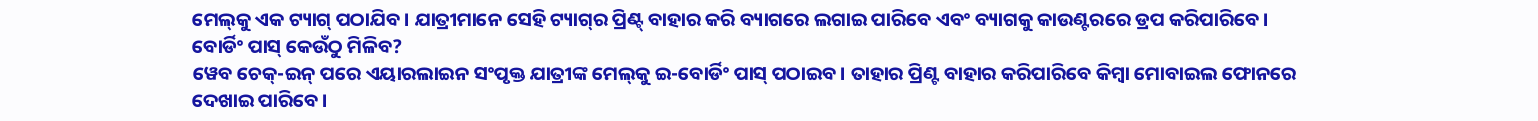ମେଲ୍‌କୁ ଏକ ଟ୍ୟାଗ୍ ‌ପଠାଯିବ। ଯାତ୍ରୀମାନେ ସେହି ଟ୍ୟାଗ୍‌ର ପ୍ରିଣ୍ଟ୍‌ ବାହାର କରି ବ୍ୟାଗରେ ଲଗାଇ ପାରିବେ ଏବଂ ବ୍ୟାଗକୁ କାଉଣ୍ଟରରେ ଡ୍ରପ କରିପାରିବେ।
ବୋର୍ଡିଂ ପାସ୍ କେଉଁଠୁ ମିଳିବ?
ୱେବ ଚେକ୍‌-ଇନ୍ ପରେ ଏୟାରଲାଇନ ସଂପୃକ୍ତ ଯାତ୍ରୀଙ୍କ ମେଲ୍‌କୁ ଇ-ବୋ‌ର୍ଡିଂ ପାସ୍ ପଠାଇବ। ତାହାର ପ୍ରିଣ୍ଟ ବାହାର କରିପାରିବେ କିମ୍ବା ମୋବାଇଲ ଫୋନରେ ଦେଖାଇ ପାରିବେ।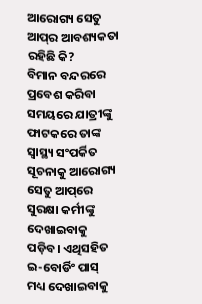ଆରୋଗ୍ୟ ସେତୁ ଆପ୍‌ର ଆବଶ୍ୟକତା ରହିଛି କି?
ବିମାନ ବନ୍ଦରରେ ପ୍ରବେଶ କରିବା ସମୟରେ ଯାତ୍ରୀଙ୍କୁ ଫାଟକରେ ତାଙ୍କ ସ୍ବାସ୍ଥ୍ୟ ସଂପର୍କିତ ସୂଚନାକୁ ଆରୋଗ୍ୟ ସେତୁ ଆପ୍‌ରେ ସୁରକ୍ଷା କର୍ମୀଙ୍କୁ ଦେଖାଇବାକୁ ପଡ଼ିବ। ଏଥିସହିତ ଇ-ବୋର୍ଡିଂ ପାସ୍‌ ମଧ୍ୟ ଦେଖାଇବାକୁ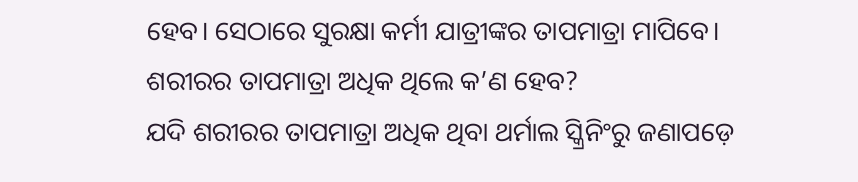ହେବ। ସେଠାରେ ସୁରକ୍ଷା କର୍ମୀ ଯାତ୍ରୀଙ୍କର ତାପମାତ୍ରା ମାପିବେ।
ଶରୀରର ତାପମାତ୍ରା ଅଧିକ ଥିଲେ କ’ଣ ହେବ?
ଯଦି ଶରୀରର ତାପମାତ୍ରା ଅଧିକ ଥିବା ଥର୍ମାଲ ସ୍କ୍ରିନିଂରୁ ଜଣାପଡ଼େ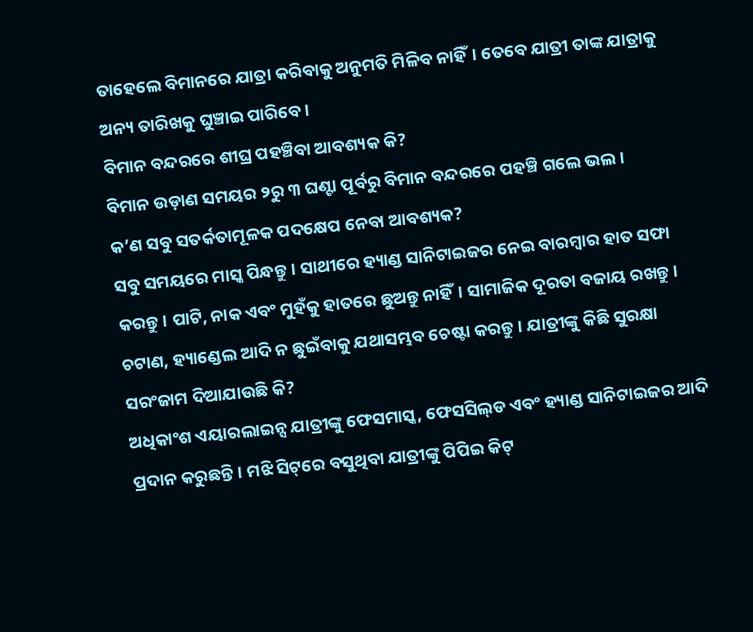ତାହେଲେ ବିମାନରେ ଯାତ୍ରା କରିବାକୁ ଅନୁମତି ମିଳିବ ନାହିଁ। ତେବେ ଯାତ୍ରୀ ତାଙ୍କ ଯାତ୍ରାକୁ ଅନ୍ୟ ତାରିଖକୁ ଘୁଞ୍ଚାଇ ପାରିବେ।
ବିମାନ ବନ୍ଦରରେ ଶୀଘ୍ର ପହଞ୍ଚିବା ଆବଶ୍ୟକ କି?
ବିମାନ ଉଡ଼ାଣ ସମୟର ୨ରୁ ୩ ଘଣ୍ଟା ପୂର୍ବରୁ ବିମାନ ବନ୍ଦରରେ ପହଞ୍ଚି ଗଲେ ଭଲ।
କ’ଣ ସବୁ ସତର୍କତାମୂଳକ ପଦକ୍ଷେପ ନେବା ଆବଶ୍ୟକ?
ସବୁ ସମୟରେ ମାସ୍କ ପିନ୍ଧନ୍ତୁ। ସାଥୀରେ ହ୍ୟାଣ୍ଡ ସାନିଟାଇଜର ନେଇ ବାରମ୍ବାର ହାତ ସଫା କରନ୍ତୁ। ପାଟି, ନାକ ଏବଂ ମୁହଁକୁ ହାତରେ ଛୁଅନ୍ତୁ ନାହିଁ। ସାମାଜିକ ଦୂରତା ବଜାୟ ରଖନ୍ତୁ। ଚଟାଣ, ହ୍ୟାଣ୍ଡେଲ ଆଦି ନ ଛୁଇଁବାକୁ ଯଥାସମ୍ଭବ ଚେଷ୍ଟା କରନ୍ତୁ। ଯାତ୍ରୀଙ୍କୁ କିଛି ସୁରକ୍ଷା ସରଂଜାମ ଦିଆଯାଉଛି କି?
ଅଧିକାଂଶ ଏୟାରଲାଇନ୍ସ ଯାତ୍ରୀଙ୍କୁ ଫେସମାସ୍କ, ଫେସସିଲ୍‌ଡ ଏବଂ ହ୍ୟାଣ୍ଡ ସାନିଟାଇଜର ଆଦି ପ୍ରଦାନ କରୁଛନ୍ତି। ମଝି ସିଟ୍‌ରେ ବସୁଥିବା ଯାତ୍ରୀଙ୍କୁ ପିପିଇ କିଟ୍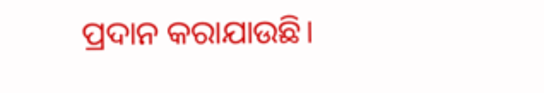ପ୍ରଦାନ କରାଯାଉଛି।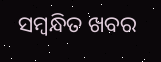ସମ୍ବନ୍ଧିତ ଖବର